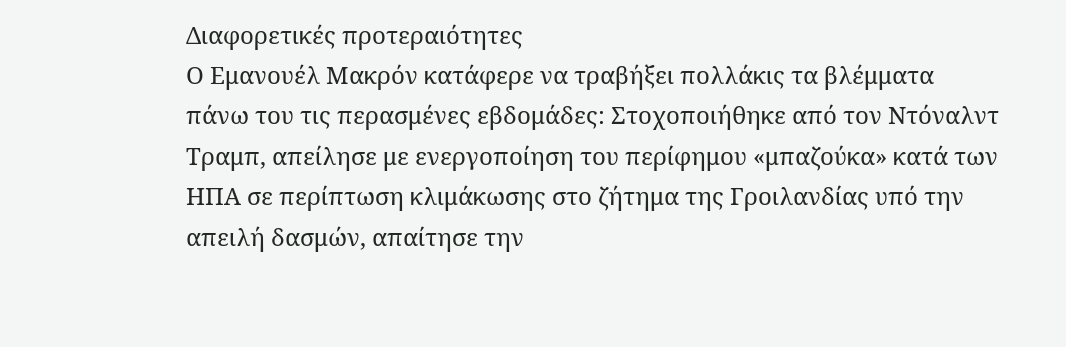Διαφορετικές προτεραιότητες
Ο Εμανουέλ Μακρόν κατάφερε να τραβήξει πολλάκις τα βλέμματα πάνω του τις περασμένες εβδομάδες: Στοχοποιήθηκε από τον Ντόναλντ Τραμπ, απείλησε με ενεργοποίηση του περίφημου «μπαζούκα» κατά των ΗΠΑ σε περίπτωση κλιμάκωσης στο ζήτημα της Γροιλανδίας υπό την απειλή δασμών, απαίτησε την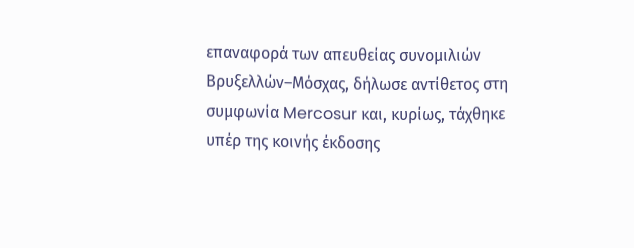επαναφορά των απευθείας συνομιλιών Βρυξελλών–Μόσχας, δήλωσε αντίθετος στη συμφωνία Mercosur και, κυρίως, τάχθηκε υπέρ της κοινής έκδοσης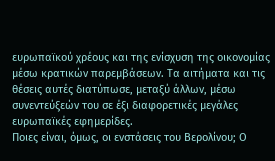ευρωπαϊκού χρέους και της ενίσχυση της οικονομίας μέσω κρατικών παρεμβάσεων. Τα αιτήματα και τις θέσεις αυτές διατύπωσε, μεταξύ άλλων, μέσω συνεντεύξεών του σε έξι διαφορετικές μεγάλες ευρωπαϊκές εφημερίδες.
Ποιες είναι, όμως, οι ενστάσεις του Βερολίνου; Ο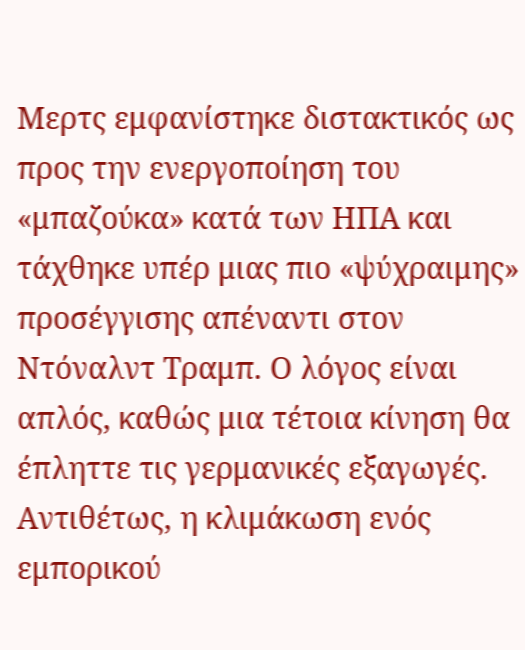Μερτς εμφανίστηκε διστακτικός ως προς την ενεργοποίηση του «μπαζούκα» κατά των ΗΠΑ και τάχθηκε υπέρ μιας πιο «ψύχραιμης» προσέγγισης απέναντι στον Ντόναλντ Τραμπ. Ο λόγος είναι απλός, καθώς μια τέτοια κίνηση θα έπληττε τις γερμανικές εξαγωγές. Αντιθέτως, η κλιμάκωση ενός εμπορικού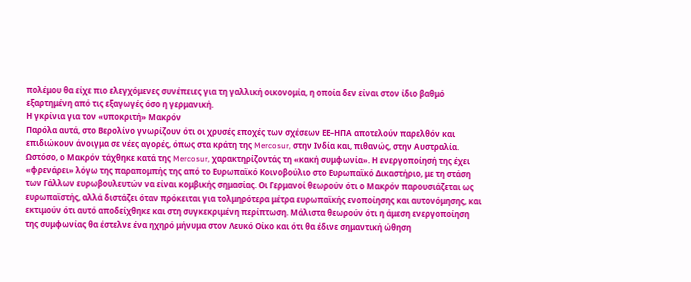πολέμου θα είχε πιο ελεγχόμενες συνέπειες για τη γαλλική οικονομία, η οποία δεν είναι στον ίδιο βαθμό εξαρτημένη από τις εξαγωγές όσο η γερμανική.
Η γκρίνια για τον «υποκριτή» Μακρόν
Παρόλα αυτά, στο Βερολίνο γνωρίζουν ότι οι χρυσές εποχές των σχέσεων ΕΕ–ΗΠΑ αποτελούν παρελθόν και επιδιώκουν άνοιγμα σε νέες αγορές, όπως στα κράτη της Mercosur, στην Ινδία και, πιθανώς, στην Αυστραλία. Ωστόσο, ο Μακρόν τάχθηκε κατά της Mercosur, χαρακτηρίζοντάς τη «κακή συμφωνία». Η ενεργοποίησή της έχει «φρενάρει» λόγω της παραπομπής της από το Ευρωπαϊκό Κοινοβούλιο στο Ευρωπαϊκό Δικαστήριο, με τη στάση των Γάλλων ευρωβουλευτών να είναι κομβικής σημασίας. Οι Γερμανοί θεωρούν ότι ο Μακρόν παρουσιάζεται ως ευρωπαϊστής, αλλά διστάζει όταν πρόκειται για τολμηρότερα μέτρα ευρωπαϊκής ενοποίησης και αυτονόμησης, και εκτιμούν ότι αυτό αποδείχθηκε και στη συγκεκριμένη περίπτωση. Μάλιστα θεωρούν ότι η άμεση ενεργοποίηση της συμφωνίας θα έστελνε ένα ηχηρό μήνυμα στον Λευκό Οίκο και ότι θα έδινε σημαντική ώθηση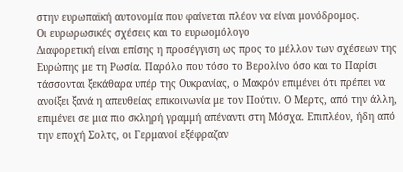στην ευρωπαϊκή αυτονομία που φαίνεται πλέον να είναι μονόδρομος.
Οι ευρωρωσικές σχέσεις και το ευρωομόλογο
Διαφορετική είναι επίσης η προσέγγιση ως προς το μέλλον των σχέσεων της Ευρώπης με τη Ρωσία. Παρόλο που τόσο το Βερολίνο όσο και το Παρίσι τάσσονται ξεκάθαρα υπέρ της Ουκρανίας, ο Μακρόν επιμένει ότι πρέπει να ανοίξει ξανά η απευθείας επικοινωνία με τον Πούτιν. Ο Μερτς, από την άλλη, επιμένει σε μια πιο σκληρή γραμμή απέναντι στη Μόσχα. Επιπλέον, ήδη από την εποχή Σολτς, οι Γερμανοί εξέφραζαν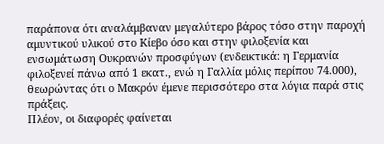παράπονα ότι αναλάμβαναν μεγαλύτερο βάρος τόσο στην παροχή αμυντικού υλικού στο Κίεβο όσο και στην φιλοξενία και ενσωμάτωση Ουκρανών προσφύγων (ενδεικτικά: η Γερμανία φιλοξενεί πάνω από 1 εκατ., ενώ η Γαλλία μόλις περίπου 74.000), θεωρώντας ότι ο Μακρόν έμενε περισσότερο στα λόγια παρά στις πράξεις.
Πλέον, οι διαφορές φαίνεται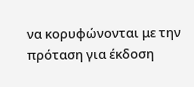να κορυφώνονται με την πρόταση για έκδοση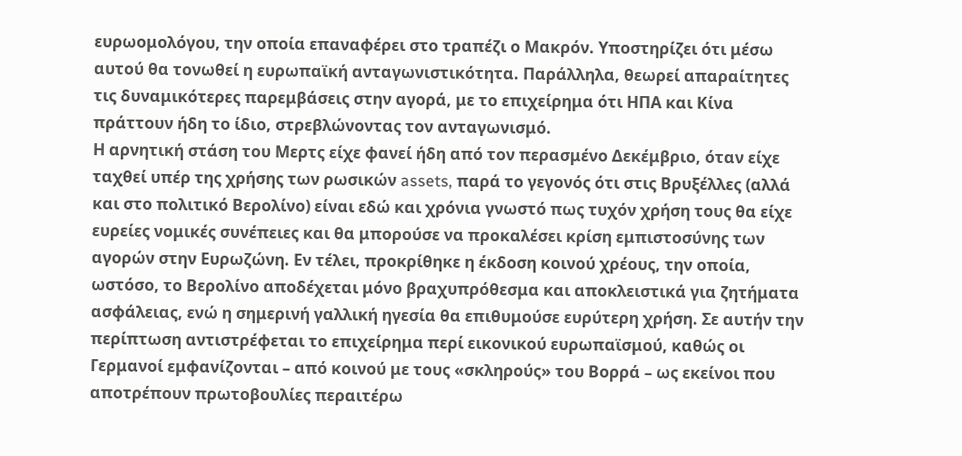ευρωομολόγου, την οποία επαναφέρει στο τραπέζι ο Μακρόν. Υποστηρίζει ότι μέσω αυτού θα τονωθεί η ευρωπαϊκή ανταγωνιστικότητα. Παράλληλα, θεωρεί απαραίτητες τις δυναμικότερες παρεμβάσεις στην αγορά, με το επιχείρημα ότι ΗΠΑ και Κίνα πράττουν ήδη το ίδιο, στρεβλώνοντας τον ανταγωνισμό.
Η αρνητική στάση του Μερτς είχε φανεί ήδη από τον περασμένο Δεκέμβριο, όταν είχε ταχθεί υπέρ της χρήσης των ρωσικών assets, παρά το γεγονός ότι στις Βρυξέλλες (αλλά και στο πολιτικό Βερολίνο) είναι εδώ και χρόνια γνωστό πως τυχόν χρήση τους θα είχε ευρείες νομικές συνέπειες και θα μπορούσε να προκαλέσει κρίση εμπιστοσύνης των αγορών στην Ευρωζώνη. Εν τέλει, προκρίθηκε η έκδοση κοινού χρέους, την οποία, ωστόσο, το Βερολίνο αποδέχεται μόνο βραχυπρόθεσμα και αποκλειστικά για ζητήματα ασφάλειας, ενώ η σημερινή γαλλική ηγεσία θα επιθυμούσε ευρύτερη χρήση. Σε αυτήν την περίπτωση αντιστρέφεται το επιχείρημα περί εικονικού ευρωπαϊσμού, καθώς οι Γερμανοί εμφανίζονται – από κοινού με τους «σκληρούς» του Βορρά – ως εκείνοι που αποτρέπουν πρωτοβουλίες περαιτέρω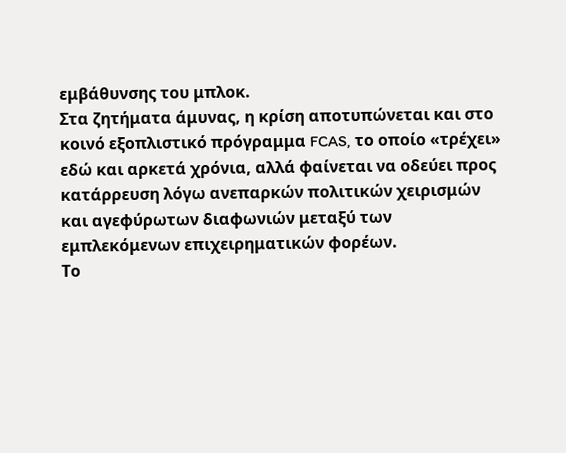εμβάθυνσης του μπλοκ.
Στα ζητήματα άμυνας, η κρίση αποτυπώνεται και στο κοινό εξοπλιστικό πρόγραμμα FCAS, το οποίο «τρέχει» εδώ και αρκετά χρόνια, αλλά φαίνεται να οδεύει προς κατάρρευση λόγω ανεπαρκών πολιτικών χειρισμών και αγεφύρωτων διαφωνιών μεταξύ των εμπλεκόμενων επιχειρηματικών φορέων.
Το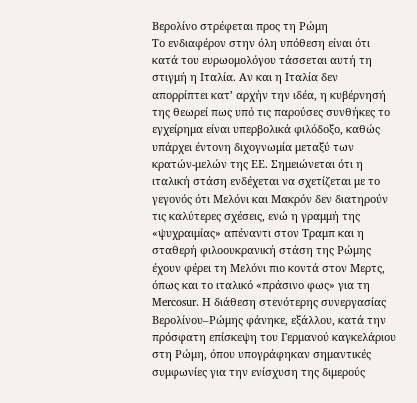Βερολίνο στρέφεται προς τη Ρώμη
Το ενδιαφέρον στην όλη υπόθεση είναι ότι κατά του ευρωομολόγου τάσσεται αυτή τη στιγμή η Ιταλία. Αν και η Ιταλία δεν απορρίπτει κατ’ αρχήν την ιδέα, η κυβέρνησή της θεωρεί πως υπό τις παρούσες συνθήκες το εγχείρημα είναι υπερβολικά φιλόδοξο, καθώς υπάρχει έντονη διχογνωμία μεταξύ των κρατών-μελών της ΕΕ. Σημειώνεται ότι η ιταλική στάση ενδέχεται να σχετίζεται με το γεγονός ότι Μελόνι και Μακρόν δεν διατηρούν τις καλύτερες σχέσεις, ενώ η γραμμή της «ψυχραιμίας» απέναντι στον Τραμπ και η σταθερή φιλοουκρανική στάση της Ρώμης έχουν φέρει τη Μελόνι πιο κοντά στον Μερτς, όπως και το ιταλικό «πράσινο φως» για τη Mercosur. Η διάθεση στενότερης συνεργασίας Βερολίνου–Ρώμης φάνηκε, εξάλλου, κατά την πρόσφατη επίσκεψη του Γερμανού καγκελάριου στη Ρώμη, όπου υπογράφηκαν σημαντικές συμφωνίες για την ενίσχυση της διμερούς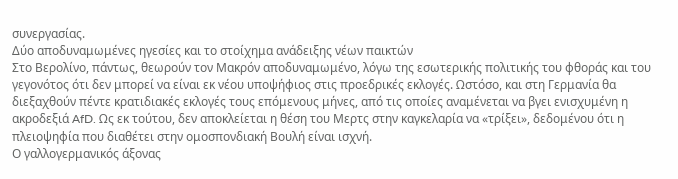συνεργασίας.
Δύο αποδυναμωμένες ηγεσίες και το στοίχημα ανάδειξης νέων παικτών
Στο Βερολίνο, πάντως, θεωρούν τον Μακρόν αποδυναμωμένο, λόγω της εσωτερικής πολιτικής του φθοράς και του γεγονότος ότι δεν μπορεί να είναι εκ νέου υποψήφιος στις προεδρικές εκλογές. Ωστόσο, και στη Γερμανία θα διεξαχθούν πέντε κρατιδιακές εκλογές τους επόμενους μήνες, από τις οποίες αναμένεται να βγει ενισχυμένη η ακροδεξιά AfD. Ως εκ τούτου, δεν αποκλείεται η θέση του Μερτς στην καγκελαρία να «τρίξει», δεδομένου ότι η πλειοψηφία που διαθέτει στην ομοσπονδιακή Βουλή είναι ισχνή.
Ο γαλλογερμανικός άξονας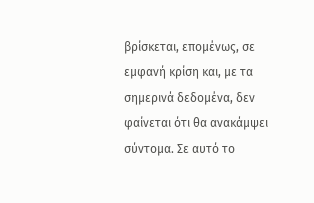βρίσκεται, επομένως, σε εμφανή κρίση και, με τα σημερινά δεδομένα, δεν φαίνεται ότι θα ανακάμψει σύντομα. Σε αυτό το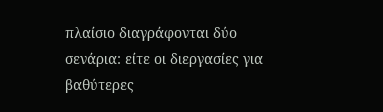πλαίσιο διαγράφονται δύο σενάρια: είτε οι διεργασίες για βαθύτερες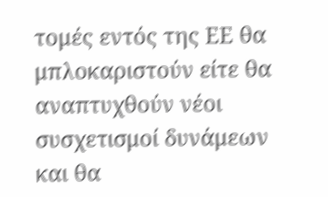τομές εντός της ΕΕ θα μπλοκαριστούν είτε θα αναπτυχθούν νέοι συσχετισμοί δυνάμεων και θα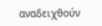αναδειχθούν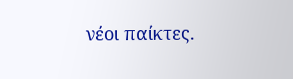νέοι παίκτες.